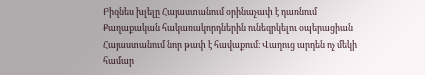Բիզնես խլելը Հայաստանում օրինաչափ է դառնում
Քաղաքական հակառակորդներին ունեզրկելու օպերացիան Հայաստանում նոր թափ է հավաքում։ Վաղուց արդեն ոչ մեկի համար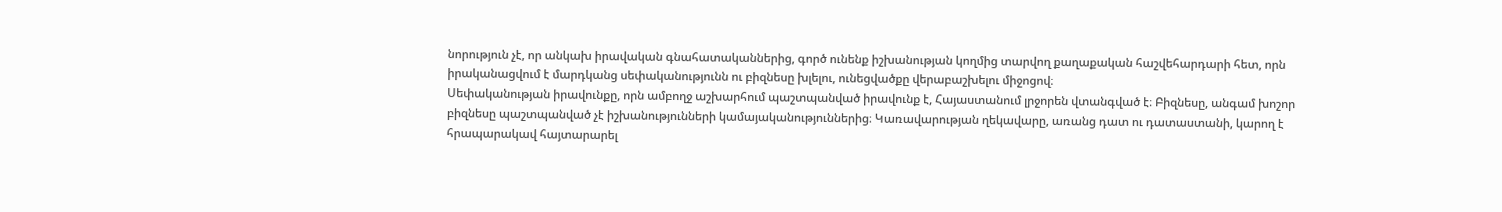նորություն չէ, որ անկախ իրավական գնահատականներից, գործ ունենք իշխանության կողմից տարվող քաղաքական հաշվեհարդարի հետ, որն իրականացվում է մարդկանց սեփականությունն ու բիզնեսը խլելու, ունեցվածքը վերաբաշխելու միջոցով։
Սեփականության իրավունքը, որն ամբողջ աշխարհում պաշտպանված իրավունք է, Հայաստանում լրջորեն վտանգված է։ Բիզնեսը, անգամ խոշոր բիզնեսը պաշտպանված չէ իշխանությունների կամայականություններից։ Կառավարության ղեկավարը, առանց դատ ու դատաստանի, կարող է հրապարակավ հայտարարել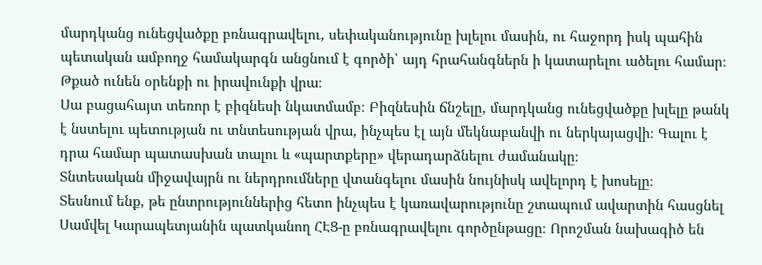մարդկանց ունեցվածքը բռնագրավելու, սեփականությունը խլելու մասին, ու հաջորդ իսկ պահին պետական ամբողջ համակարգն անցնում է գործի՝ այդ հրահանգներն ի կատարելու ածելու համար։ Թքած ունեն օրենքի ու իրավունքի վրա։
Սա բացահայտ տեռոր է բիզնեսի նկատմամբ։ Բիզնեսին ճնշելը, մարդկանց ունեցվածքը խլելը թանկ է նստելու պետության ու տնտեսության վրա, ինչպես էլ այն մեկնաբանվի ու ներկայացվի։ Գալու է դրա համար պատասխան տալու և «պարտքերը» վերադարձնելու ժամանակը։
Տնտեսական միջավայրն ու ներդրումները վտանգելու մասին նույնիսկ ավելորդ է խոսելը։
Տեսնում ենք, թե ընտրություններից հետո ինչպես է կառավարությունը շտապում ավարտին հասցնել Սամվել Կարապետյանին պատկանող ՀԷՑ-ը բռնագրավելու գործընթացը։ Որոշման նախագիծ են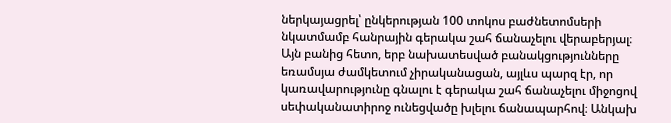ներկայացրել՝ ընկերության 100 տոկոս բաժնետոմսերի նկատմամբ հանրային գերակա շահ ճանաչելու վերաբերյալ։
Այն բանից հետո, երբ նախատեսված բանակցությունները եռամսյա ժամկետում չիրականացան, այլևս պարզ էր, որ կառավարությունը գնալու է գերակա շահ ճանաչելու միջոցով սեփականատիրոջ ունեցվածը խլելու ճանապարհով։ Անկախ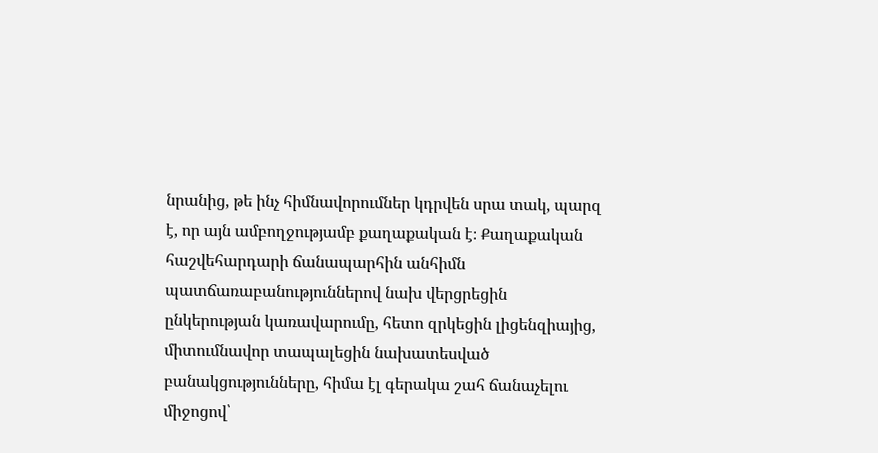նրանից, թե ինչ հիմնավորումներ կդրվեն սրա տակ, պարզ է, որ այն ամբողջությամբ քաղաքական է։ Քաղաքական հաշվեհարդարի ճանապարհին անհիմն պատճառաբանություններով նախ վերցրեցին ընկերության կառավարումը, հետո զրկեցին լիցենզիայից, միտումնավոր տապալեցին նախատեսված բանակցությունները, հիմա էլ գերակա շահ ճանաչելու միջոցով՝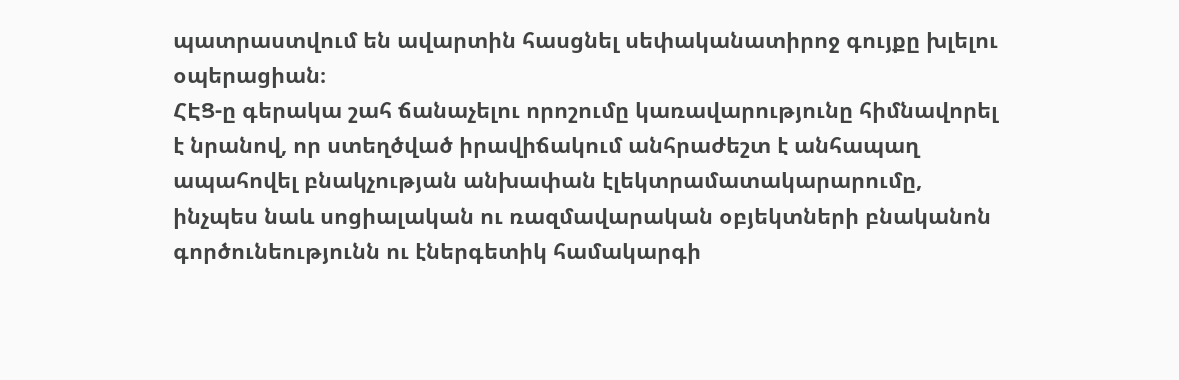պատրաստվում են ավարտին հասցնել սեփականատիրոջ գույքը խլելու օպերացիան։
ՀԷՑ-ը գերակա շահ ճանաչելու որոշումը կառավարությունը հիմնավորել է նրանով, որ ստեղծված իրավիճակում անհրաժեշտ է անհապաղ ապահովել բնակչության անխափան էլեկտրամատակարարումը, ինչպես նաև սոցիալական ու ռազմավարական օբյեկտների բնականոն գործունեությունն ու էներգետիկ համակարգի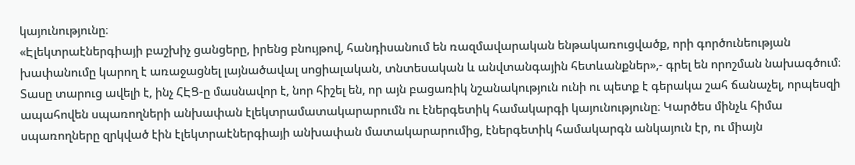կայունությունը։
«Էլեկտրաէներգիայի բաշխիչ ցանցերը, իրենց բնույթով, հանդիսանում են ռազմավարական ենթակառուցվածք, որի գործունեության խափանումը կարող է առաջացնել լայնածավալ սոցիալական, տնտեսական և անվտանգային հետևանքներ»,- գրել են որոշման նախագծում։
Տասը տարուց ավելի է, ինչ ՀԷՑ-ը մասնավոր է, նոր հիշել են, որ այն բացառիկ նշանակություն ունի ու պետք է գերակա շահ ճանաչել, որպեսզի ապահովեն սպառողների անխափան էլեկտրամատակարարումն ու էներգետիկ համակարգի կայունությունը։ Կարծես մինչև հիմա սպառողները զրկված էին էլեկտրաէներգիայի անխափան մատակարարումից, էներգետիկ համակարգն անկայուն էր, ու միայն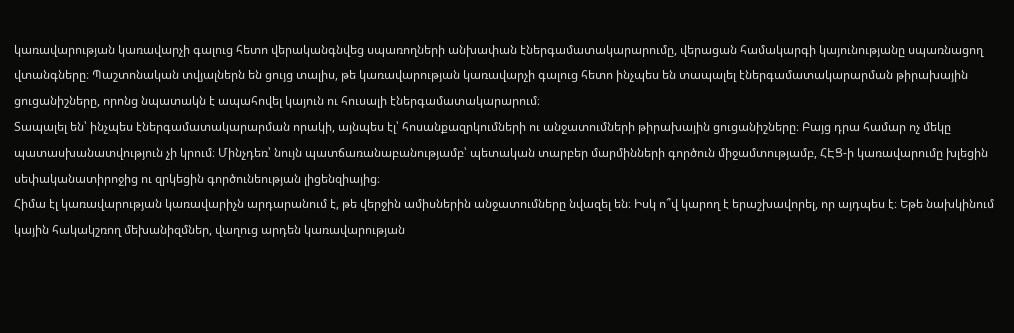կառավարության կառավարչի գալուց հետո վերականգնվեց սպառողների անխափան էներգամատակարարումը, վերացան համակարգի կայունությանը սպառնացող վտանգները։ Պաշտոնական տվյալներն են ցույց տալիս, թե կառավարության կառավարչի գալուց հետո ինչպես են տապալել էներգամատակարարման թիրախային ցուցանիշները, որոնց նպատակն է ապահովել կայուն ու հուսալի էներգամատակարարում։
Տապալել են՝ ինչպես էներգամատակարարման որակի, այնպես էլ՝ հոսանքազրկումների ու անջատումների թիրախային ցուցանիշները։ Բայց դրա համար ոչ մեկը պատասխանատվություն չի կրում։ Մինչդեռ՝ նույն պատճառանաբանությամբ՝ պետական տարբեր մարմինների գործուն միջամտությամբ, ՀԷՑ-ի կառավարումը խլեցին սեփականատիրոջից ու զրկեցին գործունեության լիցենզիայից։
Հիմա էլ կառավարության կառավարիչն արդարանում է, թե վերջին ամիսներին անջատումները նվազել են։ Իսկ ո՞վ կարող է երաշխավորել, որ այդպես է։ Եթե նախկինում կային հակակշռող մեխանիզմներ, վաղուց արդեն կառավարության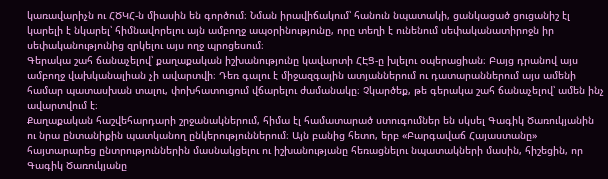կառավարիչն ու ՀԾԿՀ-ն միասին են գործում։ Նման իրավիճակում՝ հանուն նպատակի, ցանկացած ցուցանիշ էլ կարելի է նկարել՝ հիմնավորելու այն ամբողջ ապօրինությունը, որը տեղի է ունենում սեփականատիրոջն իր սեփականությունից զրկելու այս ողջ պրոցեսում։
Գերակա շահ ճանաչելով՝ քաղաքական իշխանությունը կավարտի ՀԷՑ-ը խլելու օպերացիան։ Բայց դրանով այս ամբողջ վախկանալիան չի ավարտվի։ Դեռ գալու է միջազգային ատյաններում ու դատարաններում այս ամենի համար պատասխան տալու, փոխհատուցում վճարելու ժամանակը։ Չկարծեք, թե գերակա շահ ճանաչելով՝ ամեն ինչ ավարտվում է։
Քաղաքական հաշվեհարդարի շրջանակներում, հիմա էլ համատարած ստուգումներ են սկսել Գագիկ Ծառուկյանին ու նրա ընտանիքին պատկանող ընկերություններում։ Այն բանից հետո, երբ «Բարգավաճ Հայաստանը» հայտարարեց ընտրություններին մասնակցելու ու իշխանությանը հեռացնելու նպատակների մասին, հիշեցին, որ Գագիկ Ծառուկյանը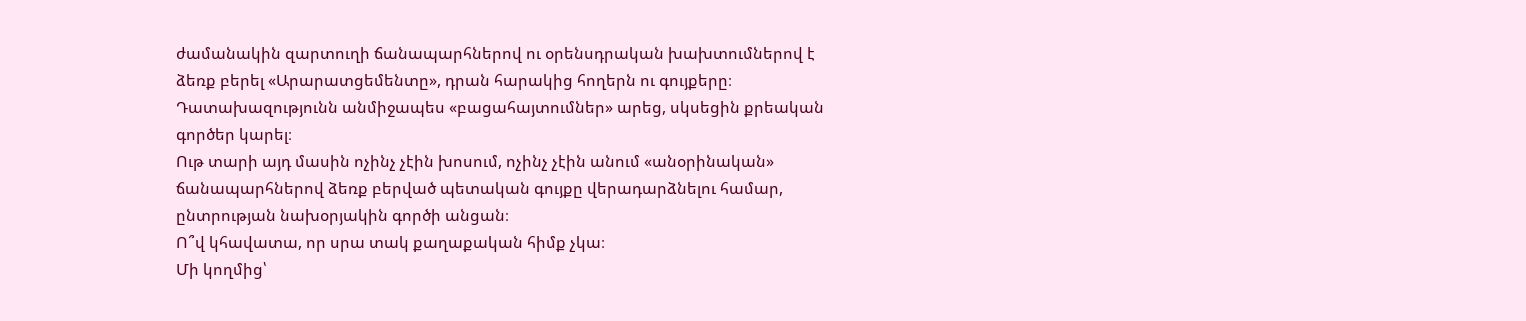ժամանակին զարտուղի ճանապարհներով ու օրենսդրական խախտումներով է ձեռք բերել «Արարատցեմենտը», դրան հարակից հողերն ու գույքերը։ Դատախազությունն անմիջապես «բացահայտումներ» արեց, սկսեցին քրեական գործեր կարել։
Ութ տարի այդ մասին ոչինչ չէին խոսում, ոչինչ չէին անում «անօրինական» ճանապարհներով ձեռք բերված պետական գույքը վերադարձնելու համար, ընտրության նախօրյակին գործի անցան։
Ո՞վ կհավատա, որ սրա տակ քաղաքական հիմք չկա։
Մի կողմից՝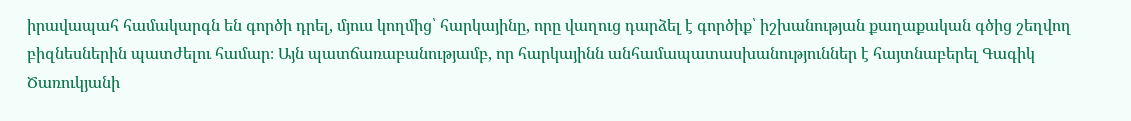իրավապահ համակարգն են գործի դրել, մյուս կողմից՝ հարկայինը, որը վաղուց դարձել է գործիք՝ իշխանության քաղաքական գծից շեղվող բիզնեսներին պատժելու համար։ Այն պատճառաբանությամբ, որ հարկայինն անհամապատասխանություններ է հայտնաբերել Գագիկ Ծառուկյանի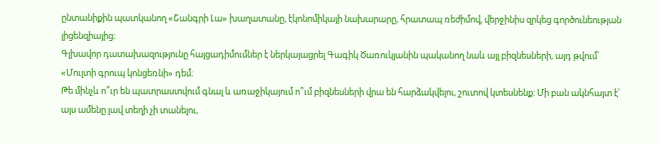ընտանիքին պատկանող «Շանգրի Լա» խաղատանը, էկոնոմիկայի նախարարը, հրատապ ռեժիմով, վերջինիս զրկեց գործունեության լիցենզիայից։
Գլխավոր դատախազությունը հայցադիմումներ է ներկայացրել Գագիկ Ծառուկյանին պականող նաև այլ բիզնեսների, այդ թվում՝ «Մուլտի գրուպ կոնցեռնի» դեմ։
Թե մինչև ո՞ւր են պատրաստվում գնալ և առաջիկայում ո՞ւմ բիզնեսների վրա են հարձակվելու, շուտով կտեսնենք։ Մի բան ակնհայտ է՝ այս ամենը լավ տեղի չի տանելու,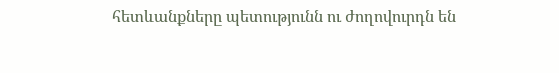հետևանքները պետությունն ու ժողովուրդն են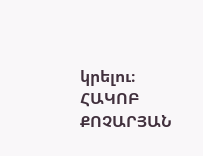կրելու։
ՀԱԿՈԲ ՔՈՉԱՐՅԱՆ